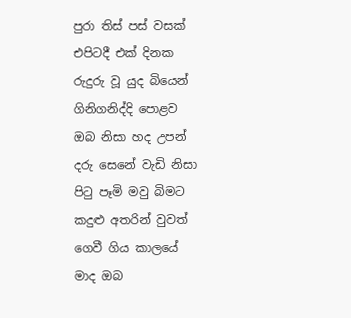පුරා තිස් පස් වසක්
එපිටදී එක් දිනක
රුදුරු වූ යුද බියෙන්
ගිනිගනිද්දි පොළව
ඔබ නිසා හද උපන්
දරු සෙනේ වැඩි නිසා
පිටු පෑමි මවු බිමට
කදුළු අතරින් වුවත්
ගෙවී ගිය කාලයේ
මාද ඔබ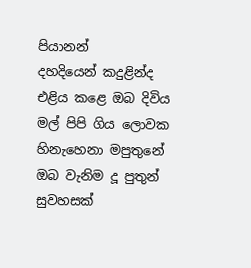පියානන්
දහදියෙන් කදුළින්ද
එළිය කළෙ ඔබ දිවිය
මල් පිපි ගිය ලොවක
හිනැහෙනා මපුතුනේ
ඔබ වැනිම දූ පුතුන්
සුවහසක්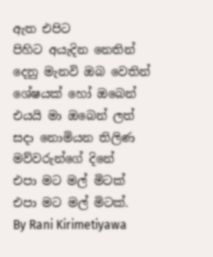ඇත එපිට
පිහිට අයැදින නෙතින්
දෙනු මැනවි ඔබ වෙතින්
ශේෂයක් හෝ ඔබෙන්
එයයි මා ඔබෙන් ලත්
සදා නොමියන තිලිණ
මව්වරුන්ගේ දිනේ
එපා මට මල් මිටක්
එපා මට මල් මිටක්.
By Rani Kirimetiyawa